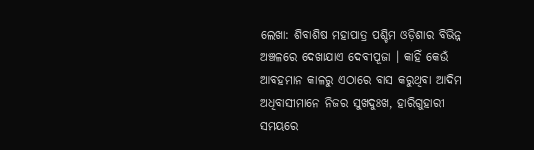ଲେଖା: ଶିବାଶିଷ ମହାପାତ୍ର ପଶ୍ଚିମ ଓଡ଼ିଶାର ବିଭିନ୍ନ ଅଞ୍ଚଳରେ ଦେଖାଯାଏ ଦେବୀପୂଜା । କାହିଁ କେଉଁ ଆବହମାନ କାଳରୁ ଏଠାରେ ବାସ କରୁଥିବା ଆଦିମ ଅଧିବାସୀମାନେ ନିଜର ସୁଖଦୁଃଖ, ହାରିଗୁହାରୀ ସମୟରେ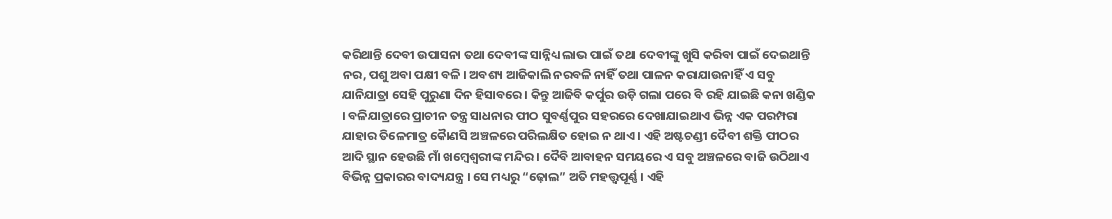କରିଥାନ୍ତି ଦେବୀ ଉପାସନା ତଥା ଦେବୀଙ୍କ ସାନ୍ନିଧ୍ୟ ଲାଭ ପାଇଁ ତଥା ଦେବୀଙ୍କୁ ଖୁସି କରିବା ପାଇଁ ଦେଇଥାନ୍ତି ନର, ପଶୁ ଅବା ପକ୍ଷୀ ବଳି । ଅବଶ୍ୟ ଆଜିକାଲି ନରବଳି ନାହିଁ ତଥା ପାଳନ କରାଯାଉନାହିଁ ଏ ସବୁ ଯାନିଯାତ୍ରା ସେହି ପୁରୁଣା ଦିନ ହିସାବରେ । କିନ୍ତୁ ଆଜିବି କର୍ପୁର ଉଡ଼ି ଗଲା ପରେ ବି ରହି ଯାଇଛି କନା ଖଣ୍ଡିକ । ବଳିଯାତ୍ରାରେ ପ୍ରାଚୀନ ତନ୍ତ୍ର ସାଧନାର ପୀଠ ସୁବର୍ଣ୍ଣପୁର ସହରରେ ଦେଖାଯାଇଥାଏ ଭିନ୍ନ ଏକ ପରମ୍ପରା ଯାହାର ତିଳେମାତ୍ର କୈାଣସି ଅଞ୍ଚଳରେ ପରିଲକ୍ଷିତ ହୋଇ ନ ଥାଏ । ଏହି ଅଷ୍ଟଚଣ୍ଡୀ ଦୈବୀ ଶକ୍ତି ପୀଠର ଆଦି ସ୍ଥାନ ହେଉଛି ମାଁ ଖମ୍ବେଶ୍ୱରୀଙ୍କ ମନ୍ଦିର । ଦୈବି ଆବାହନ ସମୟରେ ଏ ସବୁ ଅଞ୍ଚଳରେ ବାଜି ଉଠିଥାଏ ବିଭିନ୍ନ ପ୍ରକାରର ବାଦ୍ୟଯନ୍ତ୍ର । ସେ ମଧ୍ୟରୁ “ଢ଼ୋଲ” ଅତି ମହତ୍ତ୍ୱପୂର୍ଣ୍ଣ । ଏହି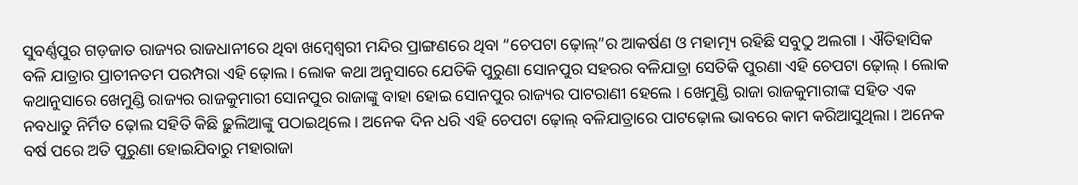ସୁବର୍ଣ୍ଣପୁର ଗଡ଼ଜାତ ରାଜ୍ୟର ରାଜଧାନୀରେ ଥିବା ଖମ୍ବେଶ୍ୱରୀ ମନ୍ଦିର ପ୍ରାଙ୍ଗଣରେ ଥିବା “ଚେପଟା ଢ଼ୋଲ୍”ର ଆକର୍ଷଣ ଓ ମହାତ୍ମ୍ୟ ରହିଛି ସବୁଠୁ ଅଲଗା । ଐତିହାସିକ ବଳି ଯାତ୍ରାର ପ୍ରାଚୀନତମ ପରମ୍ପରା ଏହି ଢ଼ୋଲ । ଲୋକ କଥା ଅନୁସାରେ ଯେତିକି ପୁରୁଣା ସୋନପୁର ସହରର ବଳିଯାତ୍ରା ସେତିକି ପୁରଣା ଏହି ଚେପଟା ଢ଼ୋଲ୍ । ଲୋକ କଥାନୁସାରେ ଖେମୁଣ୍ଡି ରାଜ୍ୟର ରାଜକୁମାରୀ ସୋନପୁର ରାଜାଙ୍କୁ ବାହା ହୋଇ ସୋନପୁର ରାଜ୍ୟର ପାଟରାଣୀ ହେଲେ । ଖେମୁଣ୍ଡି ରାଜା ରାଜକୁମାରୀଙ୍କ ସହିତ ଏକ ନବଧାତୁ ନିର୍ମିତ ଢ଼ୋଲ ସହିତି କିଛି ଢ଼ୁଲିଆଙ୍କୁ ପଠାଇଥିଲେ । ଅନେକ ଦିନ ଧରି ଏହି ଚେପଟା ଢ଼ୋଲ୍ ବଳିଯାତ୍ରାରେ ପାଟଢ଼ୋଲ ଭାବରେ କାମ କରିଆସୁଥିଲା । ଅନେକ ବର୍ଷ ପରେ ଅତି ପୁରୁଣା ହୋଇଯିବାରୁ ମହାରାଜା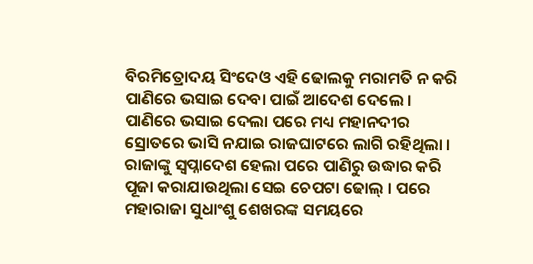ବିରମିତ୍ରୋଦୟ ସିଂଦେଓ ଏହି ଢୋଲକୁ ମରାମତି ନ କରି ପାଣିରେ ଭସାଇ ଦେବା ପାଇଁ ଆଦେଶ ଦେଲେ । ପାଣିରେ ଭସାଇ ଦେଲା ପରେ ମଧ୍ୟ ମହାନଦୀର ସ୍ରୋତରେ ଭାସି ନଯାଇ ରାଜଘାଟରେ ଲାଗି ରହିଥିଲା । ରାଜାଙ୍କୁ ସ୍ୱପ୍ନାଦେଶ ହେଲା ପରେ ପାଣିରୁ ଉଦ୍ଧାର କରି ପୂଜା କରାଯାଉଥିଲା ସେଇ ଚେପଟା ଢୋଲ୍ । ପରେ ମହାରାଜା ସୁଧାଂଶୁ ଶେଖରଙ୍କ ସମୟରେ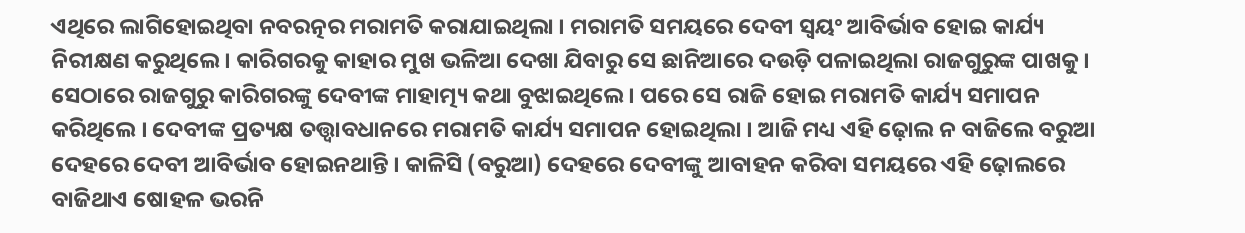ଏଥିରେ ଲାଗିହୋଇଥିବା ନବରତ୍ନର ମରାମତି କରାଯାଇଥିଲା । ମରାମତି ସମୟରେ ଦେବୀ ସ୍ବୟଂ ଆବିର୍ଭାବ ହୋଇ କାର୍ଯ୍ୟ ନିରୀକ୍ଷଣ କରୁଥିଲେ । କାରିଗରକୁ କାହାର ମୁଖ ଭଳିଆ ଦେଖା ଯିବାରୁ ସେ ଛାନିଆରେ ଦଉଡ଼ି ପଳାଇଥିଲା ରାଜଗୁରୁଙ୍କ ପାଖକୁ । ସେଠାରେ ରାଜଗୁରୁ କାରିଗରଙ୍କୁ ଦେବୀଙ୍କ ମାହାତ୍ମ୍ୟ କଥା ବୁଝାଇଥିଲେ । ପରେ ସେ ରାଜି ହୋଇ ମରାମତି କାର୍ଯ୍ୟ ସମାପନ କରିଥିଲେ । ଦେବୀଙ୍କ ପ୍ରତ୍ୟକ୍ଷ ତତ୍ତ୍ଵାବଧାନରେ ମରାମତି କାର୍ଯ୍ୟ ସମାପନ ହୋଇଥିଲା । ଆଜି ମଧ୍ୟ ଏହି ଢ଼ୋଲ ନ ବାଜିଲେ ବରୁଆ ଦେହରେ ଦେବୀ ଆବିର୍ଭାବ ହୋଇନଥାନ୍ତି । କାଳିସି (ବରୁଆ) ଦେହରେ ଦେବୀଙ୍କୁ ଆବାହନ କରିବା ସମୟରେ ଏହି ଢ଼ୋଲରେ ବାଜିଥାଏ ଷୋହଳ ଭରନି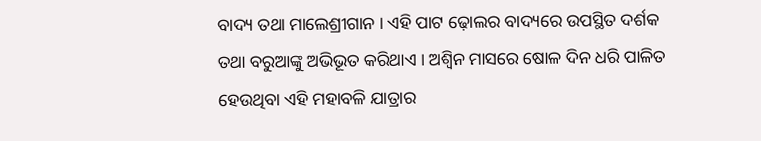ବାଦ୍ୟ ତଥା ମାଲେଶ୍ରୀଗାନ । ଏହି ପାଟ ଢ଼ୋଲର ବାଦ୍ୟରେ ଉପସ୍ଥିତ ଦର୍ଶକ ତଥା ବରୁଆଙ୍କୁ ଅଭିଭୂତ କରିଥାଏ । ଅଶ୍ଵିନ ମାସରେ ଷୋଳ ଦିନ ଧରି ପାଳିତ ହେଉଥିବା ଏହି ମହାବଳି ଯାତ୍ରାର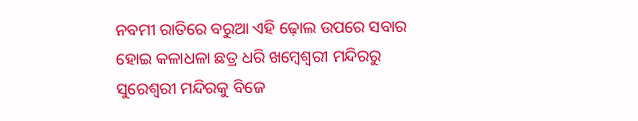ନବମୀ ରାତିରେ ବରୁଆ ଏହି ଢ଼ୋଲ ଉପରେ ସବାର ହୋଇ କଳାଧଳା ଛତ୍ର ଧରି ଖମ୍ବେଶ୍ୱରୀ ମନ୍ଦିରରୁ ସୁରେଶ୍ବରୀ ମନ୍ଦିରକୁ ବିଜେ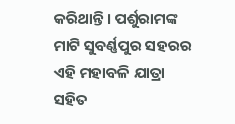କରିଥାନ୍ତି । ପର୍ଶୁରାମଙ୍କ ମାଟି ସୁବର୍ଣ୍ଣପୁର ସହରର ଏହି ମହାବଳି ଯାତ୍ରା ସହିତ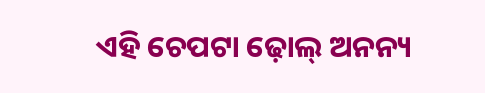ଏହି ଚେପଟା ଢ଼ୋଲ୍ ଅନନ୍ୟ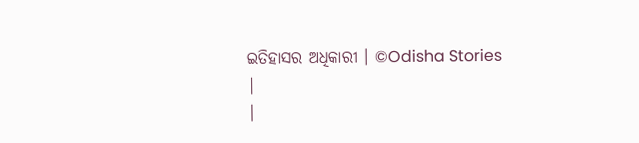ଇତିହାସର ଅଧିକାରୀ । ©Odisha Stories
|
|